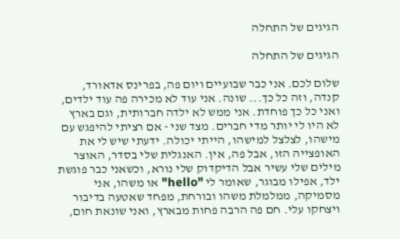הגיגים של התחלה

הגיגים של התחלה

שלום לכם. אני כבר שבועיים ויום פה, בפרינס אדאורד, קנדה, וזה כל כך... שונה. אני עוד לא מכירה פה עוד ילדים, ואני כל כך פוחדת. אני ממש לא ילדה חברותית, וגם בארץ לא היו לי יותר מדי חברים. מצד שני - אם רציתי להיפגש עם מישהו, לצלצל למישהו, הייתי יכולה. ידעתי שיש לי את האופצייה הזו, אבל פה, אין. האנגלית שלי בסדר, האוצר מילים שלי עשיר אבל הדיקדוק שלי נורא, וכשאני כבר פוגשת ילד, אפילו מבוגר, שאומר לי "hello" או משהו, אני מסמיקה, ממלמלת משהו ובורחת, מפחד שאטעה בדיבור ויצחקו עלי. חם פה הרבה פחות מבארץ, ואני שונאת חום,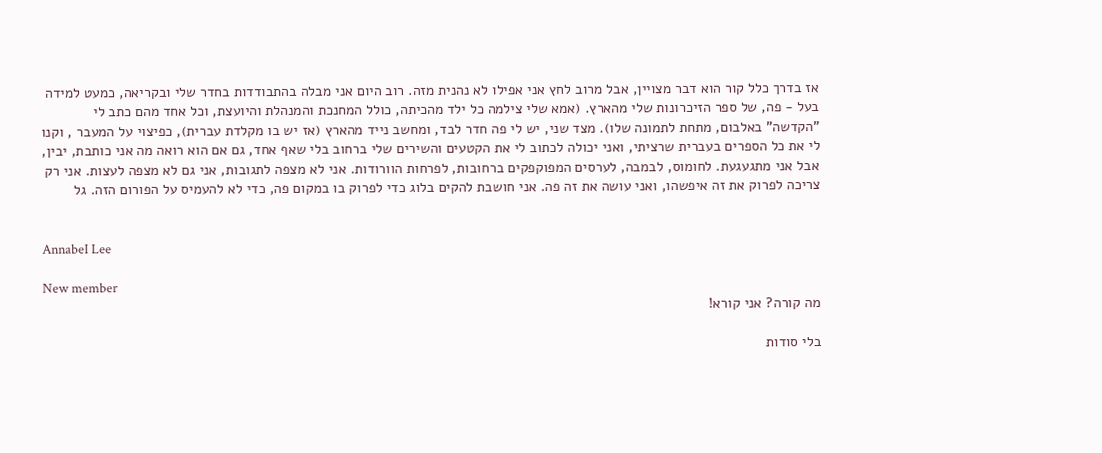אז בדרך כלל קור הוא דבר מצויין, אבל מרוב לחץ אני אפילו לא נהנית מזה. רוב היום אני מבלה בהתבודדות בחדר שלי ובקריאה, כמעט למידה בעל - פה, של ספר הזיכרונות שלי מהארץ. (אמא שלי צילמה כל ילד מהכיתה, כולל המחנכת והמנהלת והיועצת, וכל אחד מהם כתב לי "הקדשה" באלבום, מתחת לתמונה שלו). מצד שני, יש לי פה חדר לבד, ומחשב נייד מהארץ (אז יש בו מקלדת עברית), כפיצוי על המעבר , וקנו לי את כל הספרים בעברית שרציתי, ואני יכולה לכתוב לי את הקטעים והשירים שלי ברחוב בלי שאף אחד, גם אם הוא רואה מה אני כותבת, יבין, אבל אני מתגעגעת. לחומוס, לבמבה, לערסים המפוקפקים ברחובות, לפרחות הוורודות. אני לא מצפה לתגובות, אני גם לא מצפה לעצות. אני רק צריכה לפרוק את זה איפשהו, ואני עושה את זה פה. אני חושבת להקים בלוג כדי לפרוק בו במקום פה, כדי לא להעמיס על הפורום הזה. גל


AnnabeI Lee

New member
מה קורה? אני קורא!

בלי סודות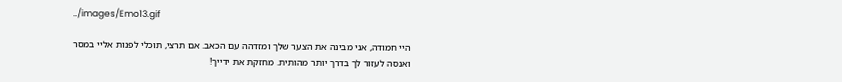../images/Emo13.gif

היי חמודה, אני מבינה את הצער שלך ומזדהה עם הכאב. אם תרצי, תוכלי לפנות אליי במסר ואנסה לעזור לך בדרך יותר מהותית. מחזקת את ידייך!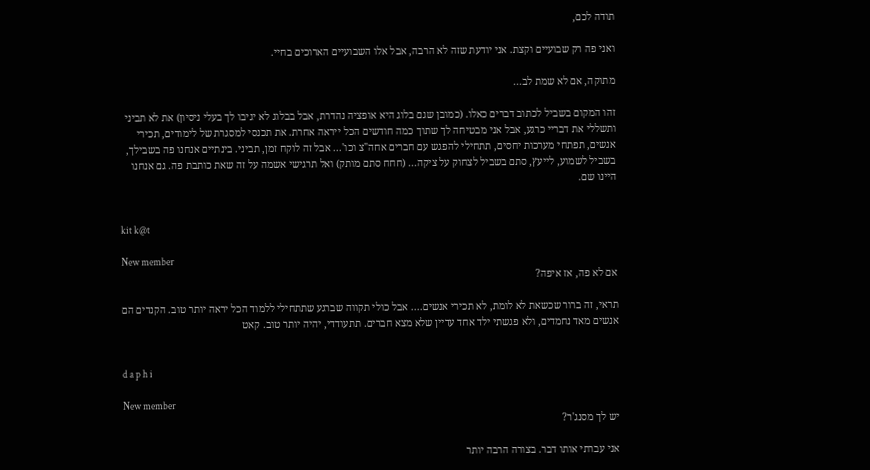תודה לכם,

ואני פה רק שבועיים וקצת. אני יודעת שזה לא הרבה, אבל אלו השבועיים הארוכים בחיי.

מתוקה, אם לא שמת לב...

זהו המקום בשביל לכתוב דברים כאלו. (כמובן שגם בלוג היא אופציה נהדרת, אבל בבלוג לא יגיבו לך בעלי ניסיון) את לא תביני ותשללי את דבריי כרגע, אבל אני מבטיחה לך שתוך כמה חודשים הכל ייראה אחרת. את תכנסי למסגרת של לימודים, תכירי אנשים, תפתחי מערכות יחסים, תתחילי להפגש עם חברים אחה"צ וכו'... אבל זה לוקח זמן, תביני. בינתיים אנחנו פה בשבילך, בשביל לשמוע, לייעץ, סתם בשביל לצחוק על ציקה... (חחח סתם מותק) ואל תרגישי אשמה על זה שאת כותבת פה. גם אנחנו היינו שם.


kit k@t

New member
אם לא פה, אז איפה?

תראי, זה ברור שכשאת לא לומת, לא תכירי אנשים.... אבל כולי תקווה שברגע שתתחילי ללמוד הכל יראה יותר טוב. הקנדים הם אנשים מאד נחמדים, ולא פגשתי ילד אחד עדיין שלא מצא חברים. תתעודדי, יהיה יותר טוב. קאט


d a p h i

New member
יש לך מסנג'ר?

אני עברתי אותו דבר. בצורה הרבה יותר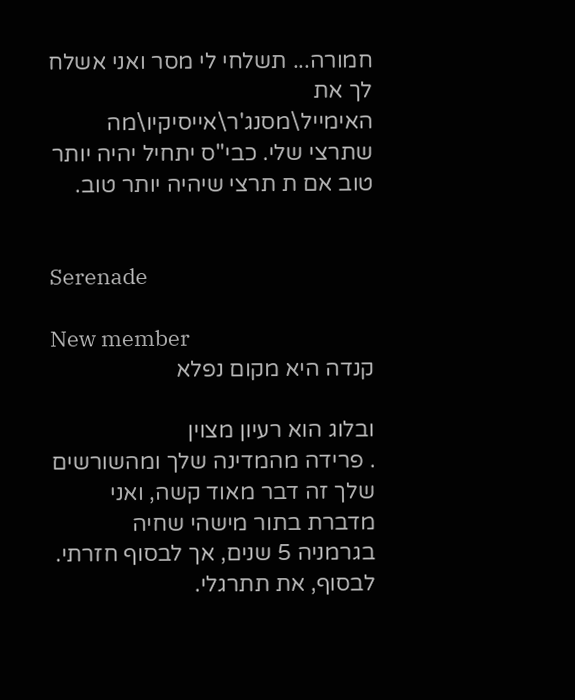חמורה... תשלחי לי מסר ואני אשלח לך את האימייל\מסנג'ר\אייסיקיו\מה שתרצי שלי. כבי"ס יתחיל יהיה יותר טוב אם ת תרצי שיהיה יותר טוב.


Serenade

New member
קנדה היא מקום נפלא

ובלוג הוא רעיון מצוין
. פרידה מהמדינה שלך ומהשורשים שלך זה דבר מאוד קשה, ואני מדברת בתור מישהי שחיה בגרמניה 5 שנים, אך לבסוף חזרתי. לבסוף, את תתרגלי.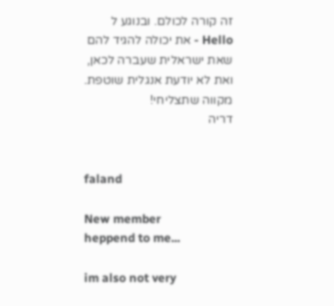זה קורה לכולם. ובנוגע ל Hello - את יכולה להגיד להם שאת ישראלית שעברה לכאן, ואת לא יודעת אנגלית שוטפת. מקווה שתצליחי!
דריה


faland

New member
heppend to me...

im also not very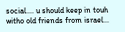social.... u should keep in touh witho old friends from israel...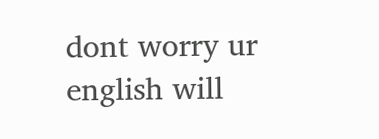dont worry ur english will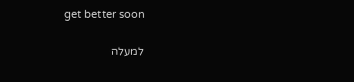get better soon

למעלה